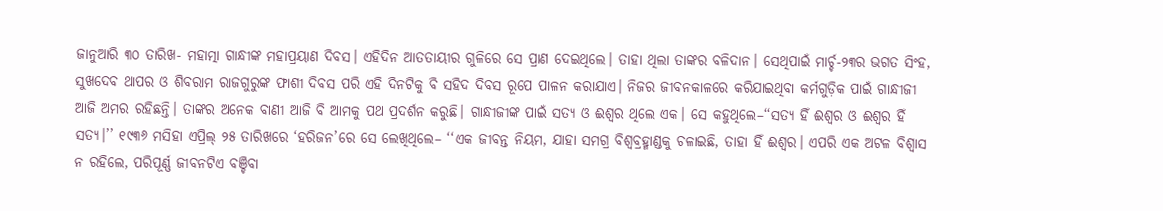ଜାନୁଆରି ୩୦ ତାରିଖ- ମହାତ୍ମା ଗାନ୍ଧୀଙ୍କ ମହାପ୍ରୟାଣ ଦିବସ। ଏହିଦିନ ଆତତାୟୀର ଗୁଳିରେ ସେ ପ୍ରାଣ ଦେଇଥିଲେ। ତାହା ଥିଲା ତାଙ୍କର ବଳିଦାନ। ସେଥିପାଇଁ ମାର୍ଚ୍ଚ-୨୩ର ଭଗତ ସିଂହ, ସୁଖଦେବ ଥାପର ଓ ଶିବରାମ ରାଜଗୁରୁଙ୍କ ଫାଶୀ ଦିବସ ପରି ଏହି ଦିନଟିକୁ ବି ସହିଦ ଦିବସ ରୂପେ ପାଳନ କରାଯାଏ। ନିଜର ଜୀବନକାଳରେ କରିଯାଇଥିବା କର୍ମଗୁଡ଼ିକ ପାଇଁ ଗାନ୍ଧୀଜୀ ଆଜି ଅମର ରହିଛନ୍ତି। ତାଙ୍କର ଅନେକ ବାଣୀ ଆଜି ବି ଆମକୁ ପଥ ପ୍ରଦର୍ଶନ କରୁଛି। ଗାନ୍ଧୀଜୀଙ୍କ ପାଇଁ ସତ୍ୟ ଓ ଈଶ୍ବର ଥିଲେ ଏକ। ସେ କହୁଥିଲେ–‘‘ସତ୍ୟ ହିଁ ଈଶ୍ବର ଓ ଈଶ୍ବର ହିଁ ସତ୍ୟ।’’ ୧୯୩୬ ମସିହା ଏପ୍ରିଲ୍ ୨୫ ତାରିଖରେ ‘ହରିଜନ’ରେ ସେ ଲେଖିଥିଲେ– ‘‘ଏକ ଜୀବନ୍ତ ନିୟମ, ଯାହା ସମଗ୍ର ବିଶ୍ବବ୍ରହ୍ମାଣ୍ଡକୁ ଚଳାଇଛି, ତାହା ହିଁ ଈଶ୍ବର। ଏପରି ଏକ ଅଟଳ ବିଶ୍ବାସ ନ ରହିଲେ, ପରିପୂର୍ଣ୍ଣ ଜୀବନଟିଏ ବଞ୍ଚିବା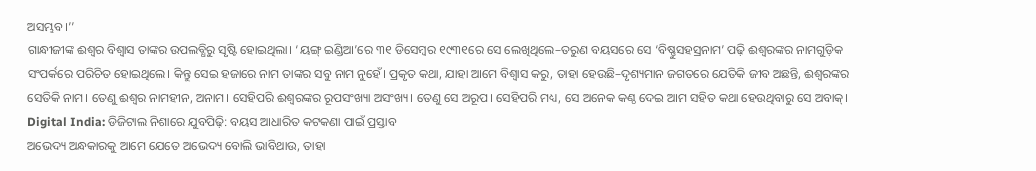ଅସମ୍ଭବ।’’
ଗାନ୍ଧୀଜୀଙ୍କ ଈଶ୍ବର ବିଶ୍ବାସ ତାଙ୍କର ଉପଲବ୍ଧିରୁ ସୃଷ୍ଟି ହୋଇଥିଲା। ‘ୟଙ୍ଗ୍ ଇଣ୍ଡିଆ’ରେ ୩୧ ଡିସେମ୍ବର ୧୯୩୧ରେ ସେ ଲେଖିଥିଲେ–ତରୁଣ ବୟସରେ ସେ ‘ବିଷ୍ଣୁସହସ୍ରନାମ’ ପଢ଼ି ଈଶ୍ବରଙ୍କର ନାମଗୁଡ଼ିକ ସଂପର୍କରେ ପରିଚିତ ହୋଇଥିଲେ। କିନ୍ତୁ ସେଇ ହଜାରେ ନାମ ତାଙ୍କର ସବୁ ନାମ ନୁହେଁ। ପ୍ରକୃତ କଥା, ଯାହା ଆମେ ବିଶ୍ବାସ କରୁ, ତାହା ହେଉଛି–ଦୃଶ୍ୟମାନ ଜଗତରେ ଯେତିକି ଜୀବ ଅଛନ୍ତି, ଈଶ୍ବରଙ୍କର ସେତିକି ନାମ। ତେଣୁ ଈଶ୍ବର ନାମହୀନ, ଅନାମ। ସେହିପରି ଈଶ୍ବରଙ୍କର ରୂପସଂଖ୍ୟା ଅସଂଖ୍ୟ। ତେଣୁ ସେ ଅରୂପ। ସେହିପରି ମଧ୍ୟ, ସେ ଅନେକ କଣ୍ଠ ଦେଇ ଆମ ସହିତ କଥା ହେଉଥିବାରୁ ସେ ଅବାକ୍।
Digital India: ଡିଜିଟାଲ ନିଶାରେ ଯୁବପିଢ଼ି: ବୟସ ଆଧାରିତ କଟକଣା ପାଇଁ ପ୍ରସ୍ତାବ
ଅଭେଦ୍ୟ ଅନ୍ଧକାରକୁ ଆମେ ଯେତେ ଅଭେଦ୍ୟ ବୋଲି ଭାବିଥାଉ, ତାହା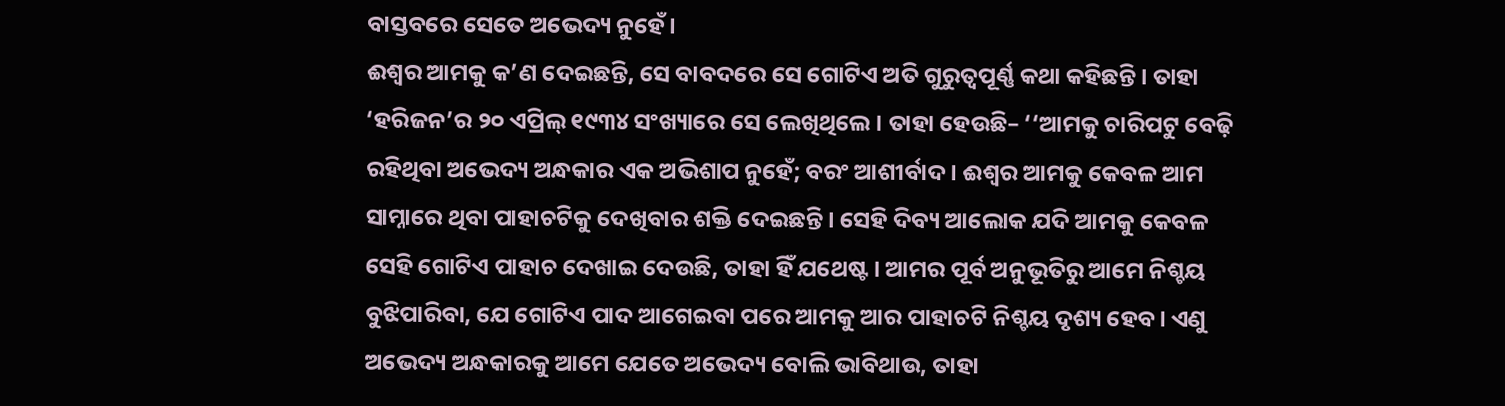ବାସ୍ତବରେ ସେତେ ଅଭେଦ୍ୟ ନୁହେଁ।
ଈଶ୍ବର ଆମକୁ କ’ଣ ଦେଇଛନ୍ତି, ସେ ବାବଦରେ ସେ ଗୋଟିଏ ଅତି ଗୁରୁତ୍ବପୂର୍ଣ୍ଣ କଥା କହିଛନ୍ତି। ତାହା ‘ହରିଜନ’ର ୨୦ ଏପ୍ରିଲ୍ ୧୯୩୪ ସଂଖ୍ୟାରେ ସେ ଲେଖିଥିଲେ। ତାହା ହେଉଛି– ‘‘ଆମକୁ ଚାରିପଟୁ ବେଢ଼ି ରହିଥିବା ଅଭେଦ୍ୟ ଅନ୍ଧକାର ଏକ ଅଭିଶାପ ନୁହେଁ; ବରଂ ଆଶୀର୍ବାଦ। ଈଶ୍ବର ଆମକୁ କେବଳ ଆମ ସାମ୍ନାରେ ଥିବା ପାହାଚଟିକୁ ଦେଖିବାର ଶକ୍ତି ଦେଇଛନ୍ତି। ସେହି ଦିବ୍ୟ ଆଲୋକ ଯଦି ଆମକୁ କେବଳ ସେହି ଗୋଟିଏ ପାହାଚ ଦେଖାଇ ଦେଉଛି, ତାହା ହିଁ ଯଥେଷ୍ଟ। ଆମର ପୂର୍ବ ଅନୁଭୂତିରୁ ଆମେ ନିଶ୍ଚୟ ବୁଝିପାରିବା, ଯେ ଗୋଟିଏ ପାଦ ଆଗେଇବା ପରେ ଆମକୁ ଆର ପାହାଚଟି ନିଶ୍ଚୟ ଦୃଶ୍ୟ ହେବ। ଏଣୁ ଅଭେଦ୍ୟ ଅନ୍ଧକାରକୁ ଆମେ ଯେତେ ଅଭେଦ୍ୟ ବୋଲି ଭାବିଥାଉ, ତାହା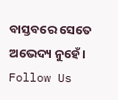ବାସ୍ତବରେ ସେତେ ଅଭେଦ୍ୟ ନୁହେଁ।
Follow Us